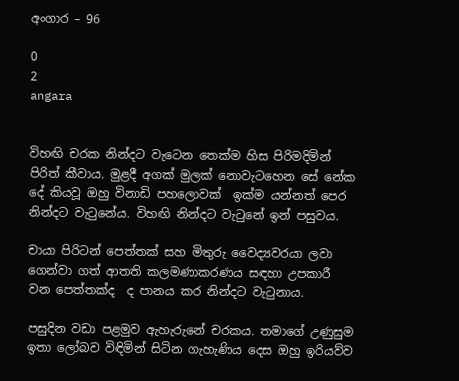අංගාර – 96

0
2
angara


විහඟි චරක නින්දට වැටෙන තෙක්ම හිස පිරිමදිමින් පිරිත් කීවාය. මුළදී අගක් මුලක් නොවැටහෙන සේ නේක දේ කියවූ ඔහු විනාඩි පහලොවක්  ඉක්ම යන්නත් පෙර නින්දට වැටුනේය. විහඟි නින්දට වැටුනේ ඉන් පසුවය.

චායා පිරිටන් පෙත්තක් සහ මිතුරු වෛද්‍යවරයා ලවා ගෙන්වා ගත් ආතති කලමණාකරණය සඳහා උපකාරී වන පෙත්තක්ද  ද පානය කර නින්දට වැටුනාය.

පසුදින වඩා පළමුව ඇහැරුනේ චරකය. තමාගේ උණුසුම ඉතා ලෝබව විඳිමින් සිටින ගැහැණිය දෙස ඔහු ඉරියව්ව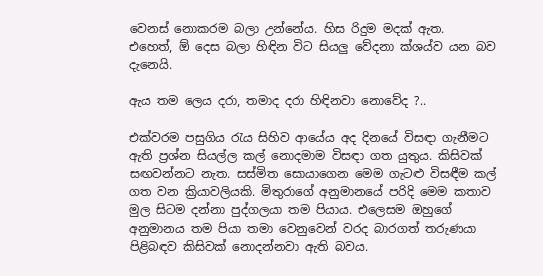වෙනස් නොකරම බලා උන්නේය. හිස රිදුම මදක් ඇත.  එහෙත්, ඕ දෙස බලා හිඳින විට සියලු වේදනා ක්ශය්ව යන බව දැනෙයි.

ඇය තම ලෙය දරා, තමාද දරා හිඳිනවා නොවේද ?..

එක්වරම පසුගිය රැය සිහිව ආයේය අද දිනයේ විසඳා ගැනීමට ඇති ප්‍රශ්න සියල්ල කල් නොදමාම විසඳා ගත යුතුය. කිසිවක් සඟවන්නට නැත. සස්මිත සොයාගෙන මෙම ගැටළු විසඳීම කල් ගත වන ක්‍රියාවලියකි. මිතුරාගේ අනුමානයේ පරිදි මෙම කතාව මුල සිටම දන්නා පුද්ගලයා තම පියාය. එලෙසම ඔහුගේ අනුමානය තම පියා තමා වෙනුවෙන් වරද බාරගත් තරුණයා පිළිබඳව කිසිවක් නොදන්නවා ඇති බවය.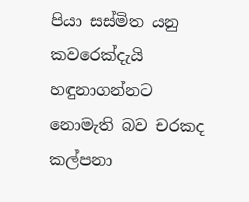පියා සස්මිත යනු කවරෙක්දැයි හඳුනාගන්නට නොමැති බව චරකද කල්පනා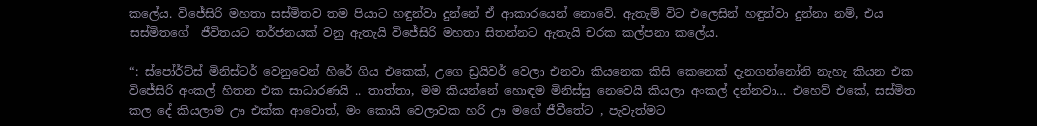කලේය. විජේසිරි මහතා සස්මිතව තම පියාට හඳුන්වා දුන්නේ ඒ ආකාරයෙන් නොවේ. ඇතැම් විට එලෙසින් හඳුන්වා දුන්නා නම්, එය සස්මිතගේ  ජීවිතයට තර්ජනයක් වනු ඇතැයි විජේසිරි මහතා සිතන්නට ඇතැයි චරක කල්පනා කලේය.

“: ස්පෝර්ට්ස් මිනිස්ටර් වෙනුවෙන් හිරේ ගිය එකෙක්, උගෙ ඩ්‍රයිවර් වෙලා එනවා කියනෙක කිසි කෙනෙක් දැනගන්නෝනි නැහැ කියන එක විජේසිරි අංකල් හිතන එක සාධාරණයි .. තාත්තා, මම කියන්නේ හොඳම මිනිස්සු නෙවෙයි කියලා අංකල් දන්නවා… එහෙව් එකේ, සස්මිත කල දේ කියලාම ඌ එක්ක ආවොත්, මං කොයි වෙලාවක හරි ඌ මගේ ජීවීතේට , පැවැත්මට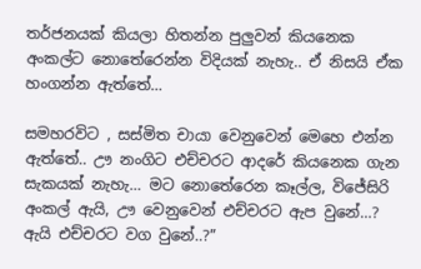තර්ජනයක් කියලා හිතන්න පුලුවන් කියනෙක අංකල්ට නොතේරෙන්න විදියක් නැහැ.. ඒ නිසයි ඒක හංගන්න ඇත්තේ…

සමහරවිට , සස්මිත චායා වෙනුවෙන් මෙහෙ එන්න ඇත්තේ.. ඌ නංගිට එච්චරට ආදරේ කියනෙක ගැන සැකයක් නැහැ… මට නොතේරෙන කෑල්ල, විජේසිරි අංකල් ඇයි, ඌ වෙනුවෙන් එච්චරට ඇප වුනේ…? ඇයි එච්චරට වග වුනේ..?”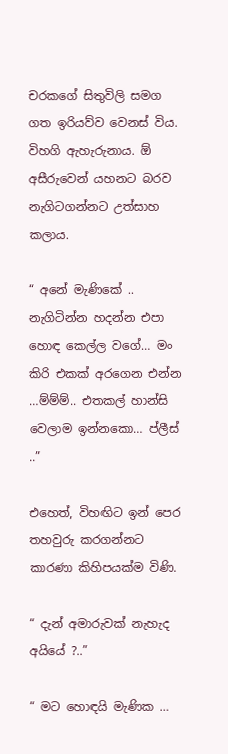චරකගේ සිතුවිලි සමග ගත ඉරියව්ව වෙනස් විය.  විහගි ඇහැරුනාය. ඕ අසීරුවෙන් යහනට බරව නැගිටගන්නට උත්සාහ කලාය.

“ අනේ මැණිකේ .. නැගිටින්න හදන්න එපා හොඳ කෙල්ල වගේ… මං කිරි එකක් අරගෙන එන්න …ම්ම්ම්.. එතකල් හාන්සි වෙලාම ඉන්නකො… ප්ලීස් ..”

එහෙත්, විහඟිට ඉන් පෙර තහවුරු කරගන්නට කාරණා කිහිපයක්ම විණි.

“ දැන් අමාරුවක් නැහැද අයියේ ?..”

“ මට හොඳයි මැණික …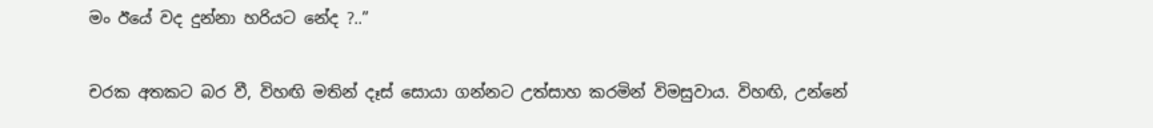මං ඊයේ වද දුන්නා හරියට නේද ?..”

චරක අතකට බර වී, විහඟි මතින් දෑස් සොයා ගන්නට උත්සාහ කරමින් විමසුවාය. විහඟි, උන්නේ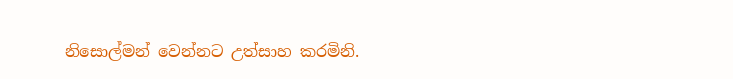නිසොල්මන් වෙන්නට උත්සාහ කරමිනි.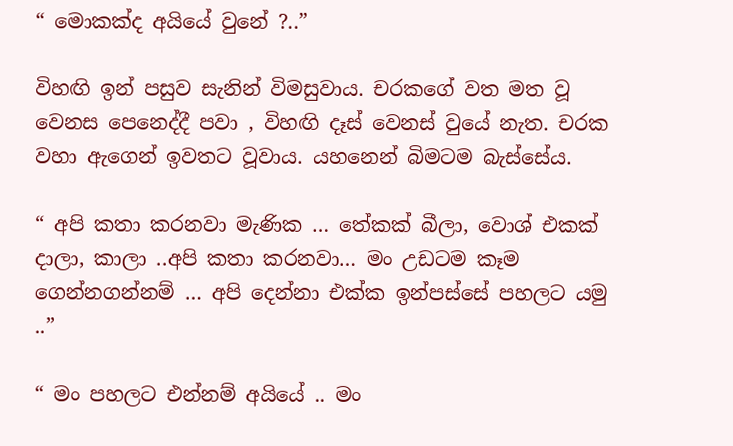“ මොකක්ද අයියේ වුනේ ?..”

විහඟි ඉන් පසුව සැනින් විමසුවාය. චරකගේ වත මත වූ වෙනස පෙනෙද්දී පවා , විහඟි දෑස් වෙනස් වුයේ නැත. චරක වහා ඇගෙන් ඉවතට වූවාය. යහනෙන් බිමටම බැස්සේය.

“ අපි කතා කරනවා මැණික … තේකක් බීලා, වොශ් එකක් දාලා, කාලා ..අපි කතා කරනවා… මං උඩටම කෑම ගෙන්නගන්නම් … අපි දෙන්නා එක්ක ඉන්පස්සේ පහලට යමු ..”

“ මං පහලට එන්නම් අයියේ .. මං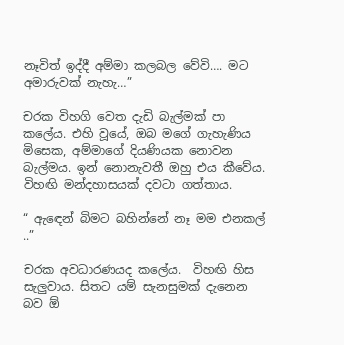නෑවිත් ඉද්දී අම්මා කලබල වේවි…. මට අමාරුවක් නැහැ…”

චරක විහගි වෙත දැඩි බැල්මක් පා කලේය. එහි වූයේ, ඔබ මගේ ගැහැණිය මිසෙක, අම්මාගේ දියණියක නොවන බැල්මය. ඉන් නොනැවතී ඔහු එය කීවේය. විහඟි මන්දහාසයක් දවටා ගත්තාය.

“ ඇඳෙන් බිමට බහින්නේ නෑ මම එනකල් ..”

චරක අවධාරණයද කලේය.  විහඟි හිස සැලුවාය. සිතට යම් සැනසුමක් දැනෙන බව ඕ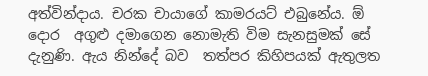අත්වින්දාය. චරක චායාගේ කාමරයට් එබුනේය. ඕ දොර  අගුළු දමාගෙන නොමැති විම සැනසුමක් සේ දැනුණි. ඇය නින්දේ බව  තත්පර කිහිපයක් ඇතුලත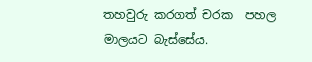තහවුරු කරගත් චරක  පහල මාලයට බැස්සේය.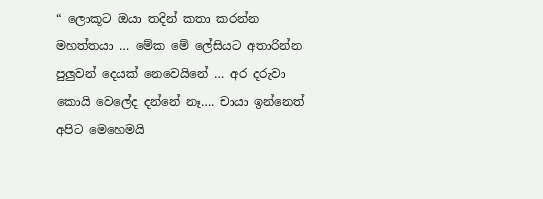“ ලොකූට ඔයා තදින් කතා කරන්න මහත්තයා … මේක මේ ලේසියට අතාරින්න පුලුවන් දෙයක් නෙවෙයිනේ … අර දරුවා කොයි වෙලේද දන්නේ නෑ…. චායා ඉන්නෙත් අපිට මෙහෙමයි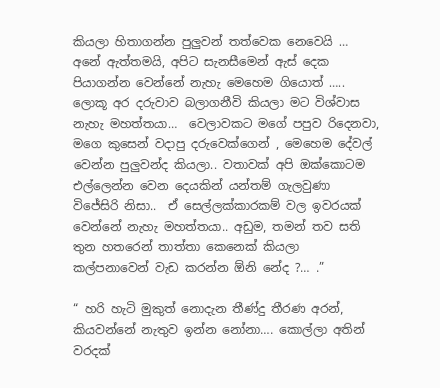කියලා හිතාගන්න පුලුවන් තත්වෙක නෙවෙයි … අනේ ඇත්තමයි, අපිට සැනසීමෙන් ඇස් දෙක පියාගන්න වෙන්නේ නැහැ මෙහෙම ගියොත් ….. ලොකූ අර දරුවාව බලාගනීවි කියලා මට විශ්වාස නැහැ මහත්තයා…  වෙලාවකට මගේ පපුව රිදෙනවා, මගෙ කුසෙන් වදාපු දරුවෙක්ගෙන් , මෙහෙම දේවල් වෙන්න පුලුවන්ද කියලා.. වතාවක් අපි ඔක්කොටම එල්ලෙන්න වෙන දෙයකින් යන්තම් ගැලවුණා විජේසිරි නිසා..  ඒ සෙල්ලක්කාරකම් වල ඉවරයක් වෙන්නේ නැහැ මහත්තයා.. අඩුම, තමන් තව සති තුන හතරෙන් තාත්තා කෙනෙක් කියලා   කල්පනාවෙන් වැඩ කරන්න ඕනි නේද ?… .”

“ හරි හැටි මුකුත් නොදැන තීණ්දු තීරණ අරන්, කියවන්නේ නැතුව ඉන්න නෝනා…. කොල්ලා අතින් වරදක්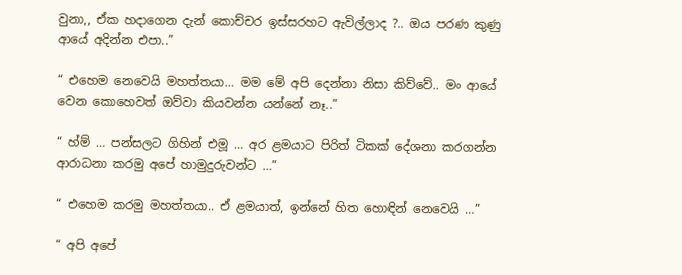වුනා,, ඒක හදාගෙන දැන් කොච්චර ඉස්සරහට ඇවිල්ලාද ?.. ඔය පරණ කුණු ආයේ අදින්න එපා..”

“ එහෙම නෙවෙයි මහත්තයා… මම මේ අපි දෙන්නා නිසා කිව්වේ.. මං ආයේ වෙන කොහෙවත් ඔව්වා කියවන්න යන්නේ නෑ..”

“ හ්ම් … පන්සලට ගිහින් එමූ … අර ළමයාට පිරිත් ටිකක් දේශනා කරගන්න ආරාධනා කරමු අපේ හාමුදුරුවන්ට …”

“ එහෙම කරමු මහත්තයා.. ඒ ළමයාත්, ඉන්නේ හිත හොඳින් නෙවෙයි …”

“ අපි අපේ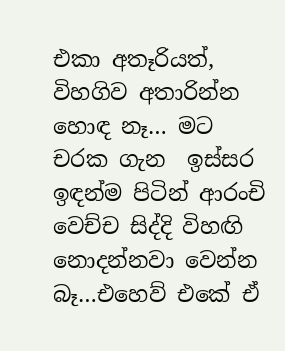එකා අතෑරියත්, විහගිව අතාරින්න හොඳ නෑ… මට චරක ගැන  ඉස්සර ඉඳන්ම පිටින් ආරංචි වෙච්ච සිද්දි විහඟි නොදන්නවා වෙන්න බෑ…එහෙව් එකේ ඒ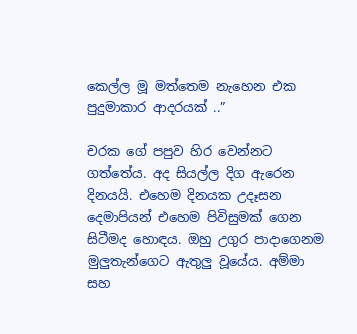කෙල්ල මූ මත්තෙම නැහෙන එක පුදුමාකාර ආදරයක් ..”

චරක ගේ පපුව හිර වෙන්නට ගත්තේය. අද සියල්ල දිග ඇරෙන දිනයයි. එහෙම දිනයක උදෑසන දෙමාපියන් එහෙම පිවිසුමක් ගෙන සිටීමද හොඳය. ඔහු උගුර පාදාගෙනම මුලුතැන්ගෙට ඇතුලු වූයේය. අම්මා සහ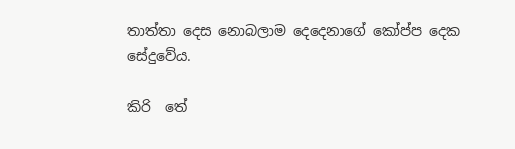තාත්තා දෙස නොබලාම දෙදෙනාගේ කෝප්ප දෙක සේදුවේය.

කිරි  තේ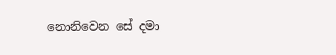නොනිවෙන සේ දමා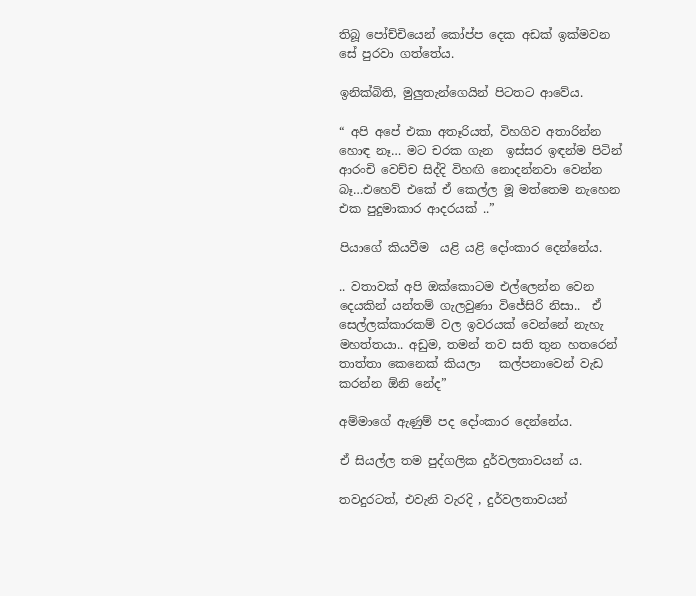තිබූ පෝච්චියෙන් කෝප්ප දෙක අඩක් ඉක්මවන සේ පුරවා ගත්තේය.

ඉනික්බිති, මුලුතැන්ගෙයින් පිටතට ආවේය.

“ අපි අපේ එකා අතෑරියත්, විහගිව අතාරින්න හොඳ නෑ… මට චරක ගැන  ඉස්සර ඉඳන්ම පිටින් ආරංචි වෙච්ච සිද්දි විහඟි නොදන්නවා වෙන්න බෑ…එහෙව් එකේ ඒ කෙල්ල මූ මත්තෙම නැහෙන එක පුදුමාකාර ආදරයක් ..”

පියාගේ කියවීම  යළි යළි දෝංකාර දෙන්නේය.

.. වතාවක් අපි ඔක්කොටම එල්ලෙන්න වෙන දෙයකින් යන්තම් ගැලවුණා විජේසිරි නිසා..  ඒ සෙල්ලක්කාරකම් වල ඉවරයක් වෙන්නේ නැහැ මහත්තයා.. අඩුම, තමන් තව සති තුන හතරෙන් තාත්තා කෙනෙක් කියලා   කල්පනාවෙන් වැඩ කරන්න ඕනි නේද”

අම්මාගේ ඇණුම් පද දෝංකාර දෙන්නේය.

ඒ සියල්ල තම පුද්ගලික දුර්වලතාවයන්‍ ය.

තවදුරටත්, එවැනි වැරදි , දුර්වලතාවයන්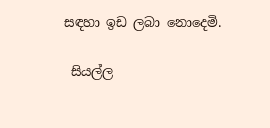සඳහා ඉඩ ලබා නොදෙමි.

 සියල්ල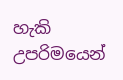හැකි උපරිමයෙන්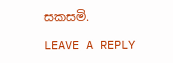සකසමි.

LEAVE A REPLY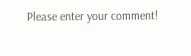Please enter your comment!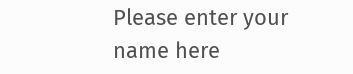Please enter your name here